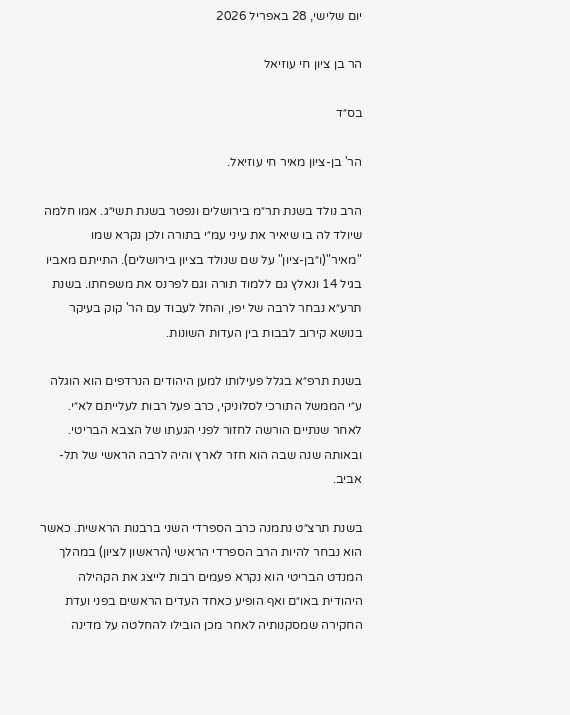יום שלישי, 28 באפריל 2026

הר בן ציון חי עוזיאל

בס״ד

הר' בן-ציון מאיר חי עוזיאל.

הרב נולד בשנת תר״מ בירושלים ונפטר בשנת תשי״ג. אמו חלמה שיולד לה בו שיאיר את עיני עמ״י בתורה ולכן נקרא שמו "מאיר"(ו״בן-ציון" על שם שנולד בציון בירושלים). התייתם מאביו בגיל 14 ונאלץ גם ללמוד תורה וגם לפרנס את משפחתו. בשנת תרע״א נבחר לרבה של יפו, והחל לעבוד עם הר' קוק בעיקר בנושא קירוב לבבות בין העדות השונות.

בשנת תרפ״א בגלל פעילותו למען היהודים הנרדפים הוא הוגלה ע״י הממשל התורכי לסלוניקי, כרב פעל רבות לעלייתם לא״י. לאחר שנתיים הורשה לחזור לפני הגעתו של הצבא הבריטי. ובאותה שנה שבה הוא חזר לארץ והיה לרבה הראשי של תל-אביב.

בשנת תרצ״ט נתמנה כרב הספרדי השני ברבנות הראשית. כאשר הוא נבחר להיות הרב הספרדי הראשי (הראשון לציון) במהלך המנדט הבריטי הוא נקרא פעמים רבות לייצג את הקהילה היהודית באו״ם ואף הופיע כאחד העדים הראשים בפני ועדת החקירה שמסקנותיה לאחר מכן הובילו להחלטה על מדינה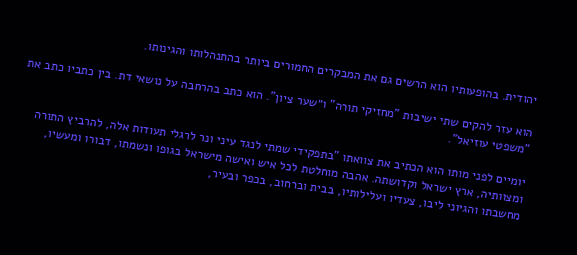יהודית. בהופעותיו הוא הרשים גם את המבקרים החמורים ביותר בהתנהלותו והגינותו.

הוא עזר להקים שתי ישיבות "מחזיקי תורה" ו״שער ציון". הוא כתב בהרחבה על נושאי דת. בין כתביו כתב את "משפטי עוזיאל".

יומיים לפני מותו הוא הכתיב את צוואתו "בתפקידי שמתי לנגד עיני ונר לרגלי תעודות אלה, להרביץ התורה ומצוותיה, ארץ ישראל וקדושתה. אהבה מוחלטת לכל איש ואישה מישראל בגופו ונשמתו, דבורו ומעשיו, מחשבתו והגיוני ליבו, צעדיו ועלילותיו, בבית וברחוב, בכפר ובעיר,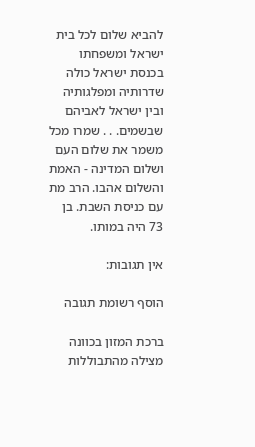להביא שלום לכל בית ישראל ומשפחתו בכנסת ישראל כולה שדרותיה ומפלגותיה ובין ישראל לאביהם שבשמים. . . שמרו מכל משמר את שלום העם ושלום המדינה - האמת והשלום אהבו. הרב מת עם כניסת השבת. בן 73 היה במותו.

אין תגובות:

הוסף רשומת תגובה

ברכת המזון בכוונה מצילה מהתבוללות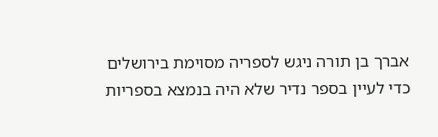אברך בן תורה ניגש לספריה מסוימת בירושלים כדי לעיין בספר נדיר שלא היה בנמצא בספריות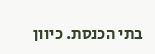בתי הכנסת. כיוון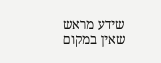שידע מראש שאין במקום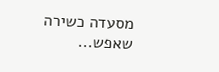מסעדה כשירה שאפש...